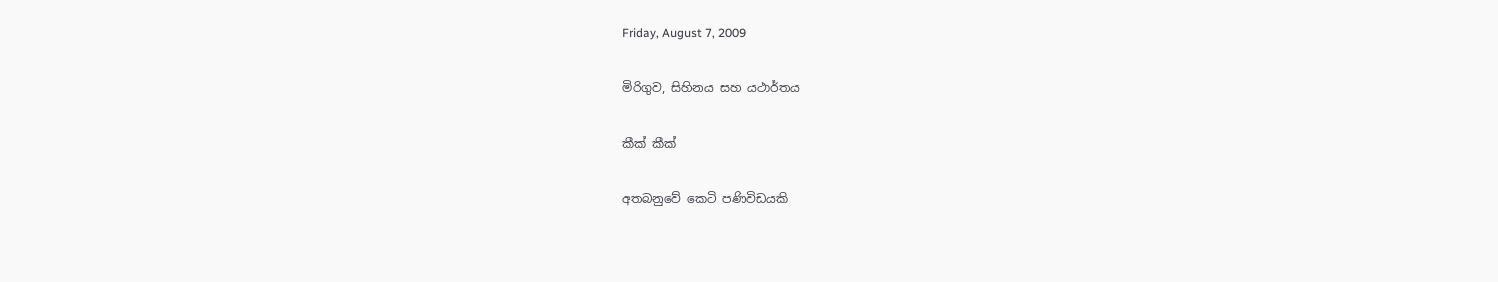Friday, August 7, 2009

මිරිගුව, සිහිනය සහ යථාර්තය

කීක් කීක්

අතබනුවේ කෙටි පණිවිඩයකි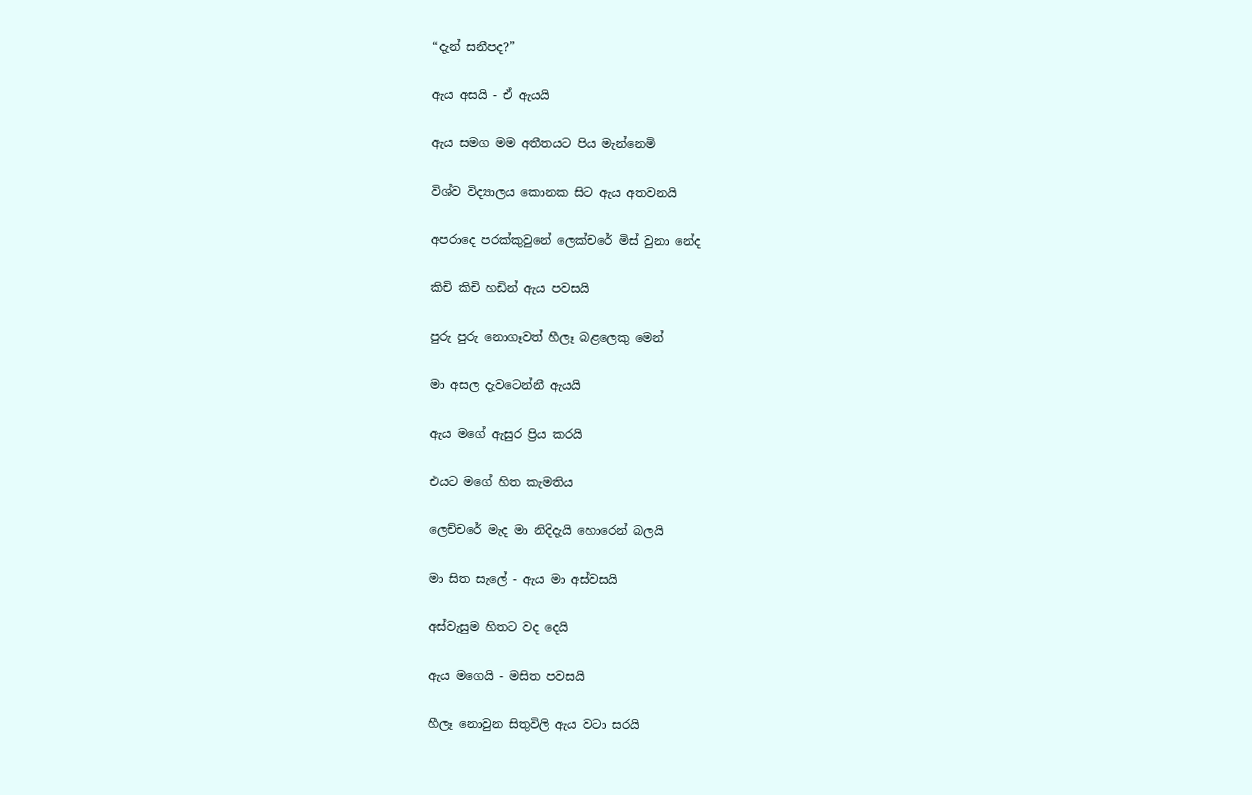“දැන් සනීපද?”

ඇය අසයි - ඒ ඇයයි

ඇය සමග මම අතීතය‍ට පිය මැන්නෙමි

විශ්ව විද්‍යාලය කොනක සිට ඇය අතවනයි

අපරාදෙ පරක්කුවුනේ ලෙක්චරේ මිස් වුනා නේද

කිචි කිචි හඩින් ඇය පවසයි

පුරු පුරු නොගෑවත් හීලෑ බළලෙකු මෙන්

මා අසල දැවටෙන්නී ඇයයි

ඇය මගේ ඇසුර ප්‍රිය කරයි

එයට මගේ හිත කැමතිය

ලෙච්චරේ මැද මා නිදිදැයි හොරෙන් බලයි

මා සිත සැලේ - ඇය මා අස්වසයි

අස්වැසුම හිතට වද දෙයි

ඇය මගෙයි - මසිත පවසයි

හීලෑ නොවුන සිතුවිලි ඇය වටා සරයි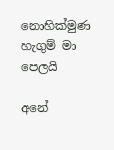නොහික්මුණ හැගුම් මා පෙලයි

අනේ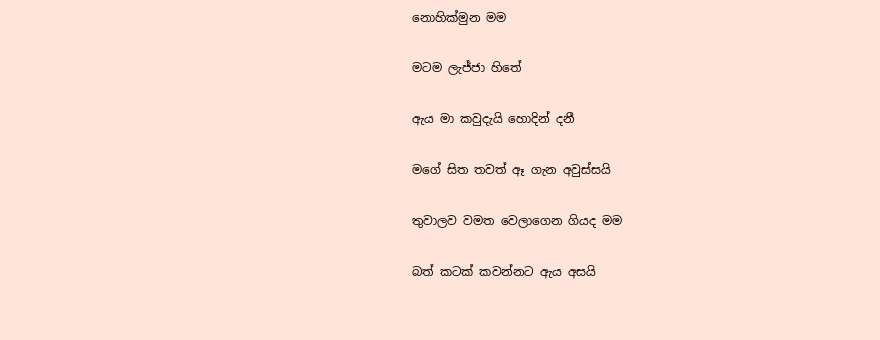නොහික්මුන මම

මටම ලැජ්ජා හිතේ

ඇය මා කවුදැයි හොදින් දනී

මගේ සිත තවත් ඈ ගැන අවුස්සයි

තුවාලව වමත වෙලාගෙන ගියද මම

බත් කටක් කවන්නට ඇය අසයි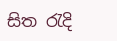සිත රැදි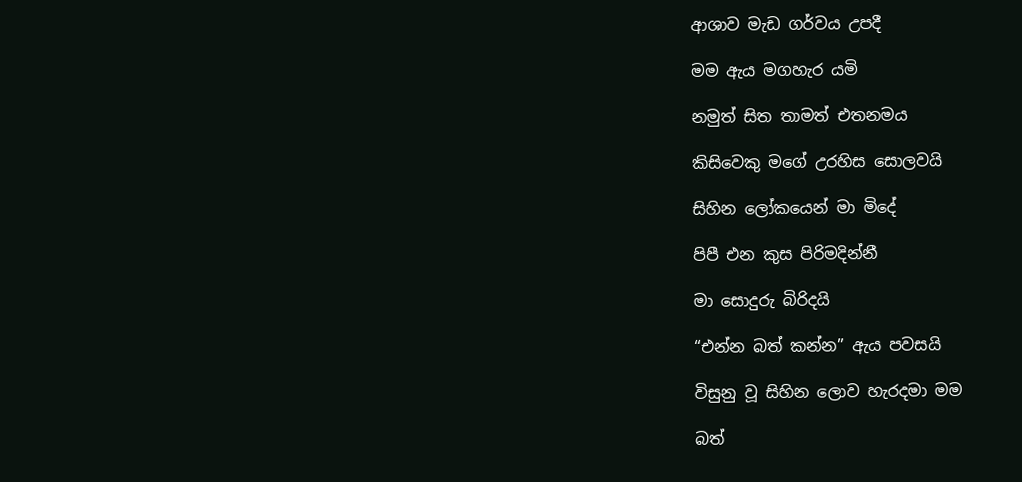ආශාව මැඩ ගර්වය උපදී

මම ඇය මගහැර යමි

නමුත් සිත තාමත් එතනමය

කිසිවෙකු මගේ උරහිස සොලවයි

සිහින ලෝකයෙන් මා මිදේ

පිපී එන කුස පිරිමදින්නී

මා සොදුරු බිරිදයි

“එන්න බත් කන්න” ඇය පවසයි

විසුනු වූ සිහින ලොව හැරදමා මම

බත්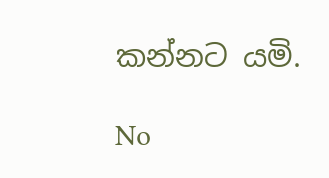කන්නට යමි.

No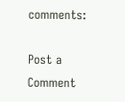comments:

Post a Comment